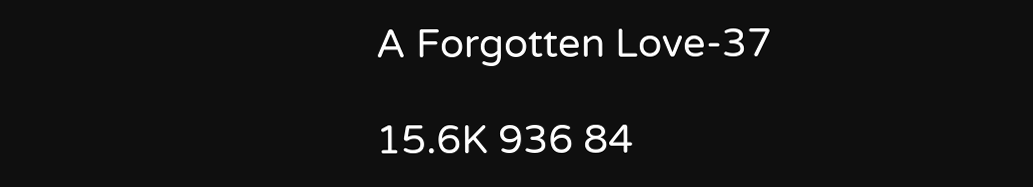A Forgotten Love-37

15.6K 936 84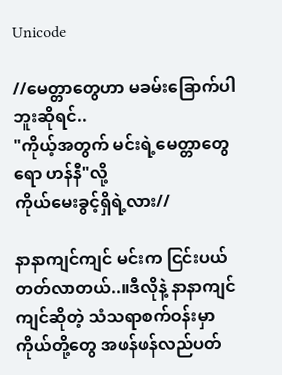Unicode

//မေတ္တာတွေဟာ မခမ်းခြောက်ပါဘူးဆိုရင်..
"ကိုယ့်အတွက် မင်းရဲ့မေတ္တာတွေရော ဟန်နီ"လို့
ကိုယ်မေးခွင့်ရှိရဲ့လား//

နာနာကျင်ကျင် မင်းက ငြင်းပယ်တတ်လာတယ်..။ဒီလိုနဲ့ နာနာကျင်ကျင်ဆိုတဲ့ သံသရာစက်ဝန်းမှာ
ကိုယ်တို့တွေ အဖန်ဖန်လည်ပတ်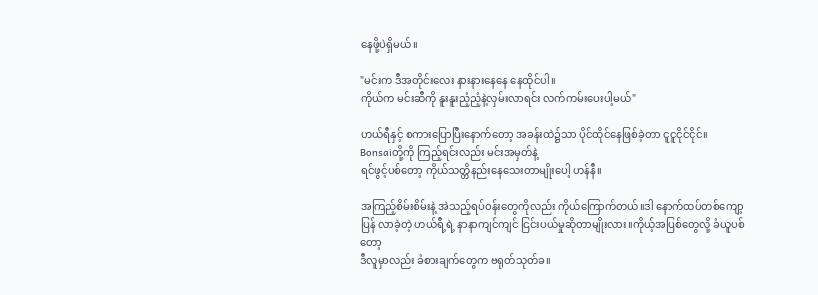နေဖို့ပဲရှိမယ်။

"မင်းက ဒီအတိုင်းလေး နားနားနေနေ နေထိုင်ပါ။
ကိုယ်က မင်းဆီကို နူးနူးညံ့ညံ့နဲ့လှမ်းလာရင်း လက်ကမ်းပေးပါ့မယ်"

ဟယ်ရီနှင့် စကားပြောပြီးနောက်တော့ အခန်းထဲ၌သာ ပိုင်ထိုင်နေဖြစ်ခဲ့တာ ငူငူငိုင်ငိုင်။
Bonsaiတို့ကို ကြည့်ရင်းလည်း မင်းအမှတ်နဲ့
ရင်ဖွင့်ပစ်တော့ ကိုယ်သတ္တိနည်းနေသေးတာမျိုးပေါ့ ဟန်နီ။

အကြည့်စိမ်းစိမ်းနဲ့ အဲသည့်ရပ်ဝန်းတွေကိုလည်း ကိုယ်ကြောက်တယ်။ဒါ နောက်ထပ်တစ်ကျော့ပြန် လာခဲ့တဲ့ ဟယ်ရီ့ရဲ့ နာနာကျင်ကျင် ငြင်းပယ်မှုဆိုတာမျိုးလား။ကိုယ့်အပြစ်တွေလို့ ခံယူပစ်တော့
ဒီလူမှာလည်း ခံစားချက်တွေက ဗရုတ်သုတ်ခ။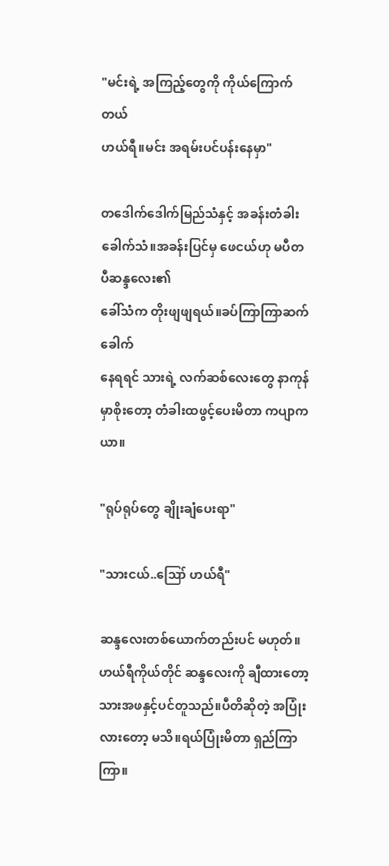"မင်းရဲ့ အကြည့်တွေကို ကိုယ်ကြောက်တယ်
ဟယ်ရီ။မင်း အရမ်းပင်ပန်းနေမှာ"

တဒေါက်ဒေါက်မြည်သံနှင့် အခန်းတံခါးခေါက်သံ။အခန်းပြင်မှ ဖေငယ်ဟု မပီတပီဆန္ဒလေး၏
ခေါ်သံက တိုးဖျဖျရယ်။ခပ်ကြာကြာဆက်ခေါက်
နေရရင် သားရဲ့ လက်ဆစ်လေးတွေ နာကုန်မှာစိုးတော့ တံခါးထဖွင့်ပေးမိတာ ကပျာကယာ။

"ရုပ်ရုပ်တွေ ချိုးချံပေးရာ"

"သားငယ်..ဪ ဟယ်ရီ"

ဆန္ဒလေးတစ်ယောက်တည်းပင် မဟုတ်။
ဟယ်ရီကိုယ်တိုင် ဆန္ဒလေးကို ချီထားတော့
သားအဖနှင့်ပင်တူသည်။ပီတိဆိုတဲ့ အပြုံး
လားတော့ မသိ။ရယ်ပြုံးမိတာ ရှည်ကြာကြာ။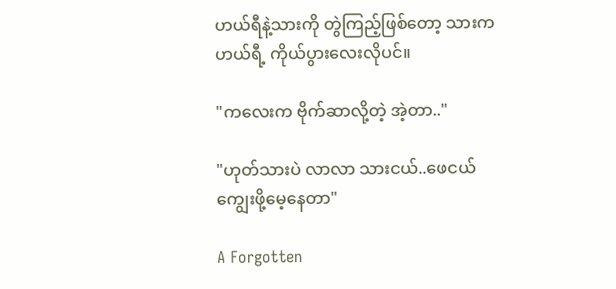ဟယ်ရီနဲ့သားကို တွဲကြည့်ဖြစ်တော့ သားက
ဟယ်ရီ့ ကိုယ်ပွားလေးလိုပင်။

"ကလေးက ဗိုက်ဆာလို့တဲ့ အဲ့တာ.."

"ဟုတ်သားပဲ လာလာ သားငယ်..ဖေငယ်
ကျွေးဖို့မေ့နေတာ"

A Forgotten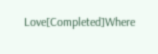Love[Completed]Where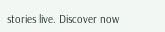stories live. Discover now